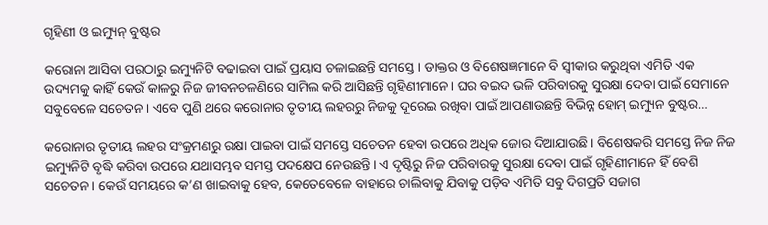ଗୃହିଣୀ ଓ ଇମ୍ୟୁନ୍‌ ବୁଷ୍ଟର

କରୋନା ଆସିବା ପରଠାରୁ ଇମ୍ୟୁନିଟି ବଢାଇବା ପାଇଁ ପ୍ରୟାସ ଚଳାଇଛନ୍ତି ସମସ୍ତେ। ଡାକ୍ତର ଓ ବିଶେଷଜ୍ଞମାନେ ବି ସ୍ବୀକାର କରୁଥିବା ଏମିତି ଏକ ଉଦ୍ୟମକୁ କାହିଁ କେଉଁ କାଳରୁ ନିଜ ଜୀବନଚଳଣିରେ ସାମିଲ କରି ଆସିଛନ୍ତି ଗୃହିଣୀମାନେ। ଘର ବଇଦ ଭଳି ପରିବାରକୁ ସୁରକ୍ଷା ଦେବା ପାଇଁ ସେମାନେ ସବୁବେଳେ ସଚେତନ। ଏବେ ପୁଣି ଥରେ କରୋନାର ତୃତୀୟ ଲହରରୁ ନିଜକୁ ଦୂରେଇ ରଖିବା ପାଇଁ ଆପଣାଉଛନ୍ତି ବିଭିନ୍ନ ହୋମ୍‌ ଇମ୍ୟୁନ ବୁଷ୍ଟର…

କରୋନାର ତୃତୀୟ ଲହର ସଂକ୍ରମଣରୁ ରକ୍ଷା ପାଇବା ପାଇଁ ସମସ୍ତେ ସଚେତନ ହେବା ଉପରେ ଅଧିକ ଜୋର ଦିଆଯାଉଛି। ବିଶେଷକରି ସମସ୍ତେ ନିଜ ନିଜ ଇମ୍ୟୁନିଟି ବୃଦ୍ଧି କରିବା ଉପରେ ଯଥାସମ୍ଭବ ସମସ୍ତ ପଦକ୍ଷେପ ନେଉଛନ୍ତି। ଏ ଦୃଷ୍ଟିରୁ ନିଜ ପରିବାରକୁ ସୁରକ୍ଷା ଦେବା ପାଇଁ ଗୃହିଣୀମାନେ ହିଁ ବେଶି ସଚେତନ। କେଉଁ ସମୟରେ କ’ଣ ଖାଇବାକୁ ହେବ, କେତେବେଳେ ବାହାରେ ଚାଲିବାକୁ ଯିବାକୁ ପଡ଼ିବ ଏମିତି ସବୁ ଦିଗପ୍ରତି ସଜାଗ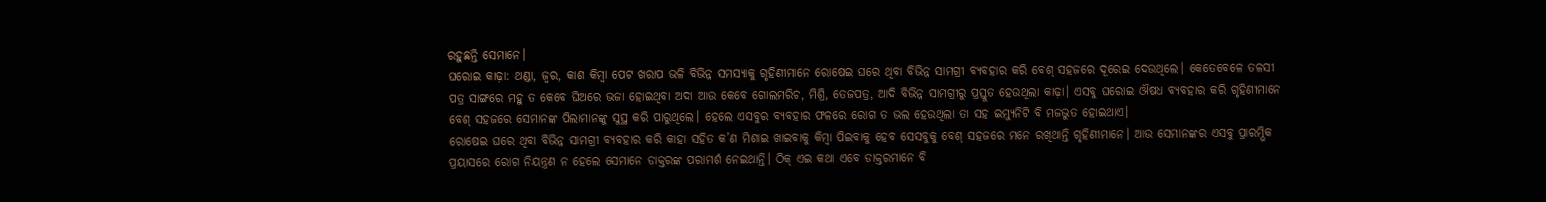ରହୁଛନ୍ତି ସେମାନେ।
ଘରୋଇ କାଢ଼ା: ଥଣ୍ଡା, ଜ୍ୱର, କାଶ କିମ୍ବା ପେଟ ଖରାପ ଭଳି ବିଭିନ୍ନ ସମସ୍ୟାକୁ ଗୃହିଣୀମାନେ ରୋଷେଇ ଘରେ ଥିବା ବିଭିନ୍ନ ସାମଗ୍ରୀ ବ୍ୟବହାର କରି ବେଶ୍‌ ସହଜରେ ଦୂରେଇ ଦେଉଥିଲେ। କେତେବେଳେ ତଳସୀ ପତ୍ର ସାଙ୍ଗରେ ମହୁ ତ କେବେ ଘିଅରେ ଭଜା ହୋଇଥିବା ଅଦା ଆଉ କେବେ ଗୋଲମରିଚ, ମିଶ୍ରି, ତେଜପତ୍ର, ଆଦି ବିଭିନ୍ନ ସାମଗ୍ରୀରୁ ପ୍ରସ୍ତୁତ ହେଉଥିଲା କାଢ଼ା। ଏସବୁ ଘରୋଇ ଔଷଧ ବ୍ୟବହାର କରି ଗୃହିଣୀମାନେ ବେଶ୍‌ ସହଜରେ ସେମାନଙ୍କ ପିଲାମାନଙ୍କୁ ସୁସ୍ଥ କରି ପାରୁଥିଲେ। ହେଲେ ଏସବୁର ବ୍ୟବହାର ଫଳରେ ରୋଗ ତ ଭଲ ହେଉଥିଲା ତା ସହ ଇମ୍ୟୁନିଟି ବି ମଜଭୁତ ହୋଇଥାଏ।
ରୋଷେଇ ଘରେ ଥିବା ବିଭିନ୍ନ ସାମଗ୍ରୀ ବ୍ୟବହାର କରି କାହା ସହିତ କ’ଣ ମିଶାଇ ଖାଇବାକୁ କିମ୍ବା ପିଇବାକୁ ହେବ ସେସବୁକୁ ବେଶ୍‌ ସହଜରେ ମନେ ରଖିଥାନ୍ତି ଗୃହିଣୀମାନେ। ଆଉ ସେମାନଙ୍କର ଏସବୁ ପ୍ରାରମ୍ଭିକ ପ୍ରୟାସରେ ରୋଗ ନିୟନ୍ତ୍ରଣ ନ ହେଲେ ସେମାନେ ଡାକ୍ତରଙ୍କ ପରାମର୍ଶ ନେଇଥାନ୍ତି। ଠିକ୍‌ ଏଇ କଥା ଏବେ ଡାକ୍ତରମାନେ ବି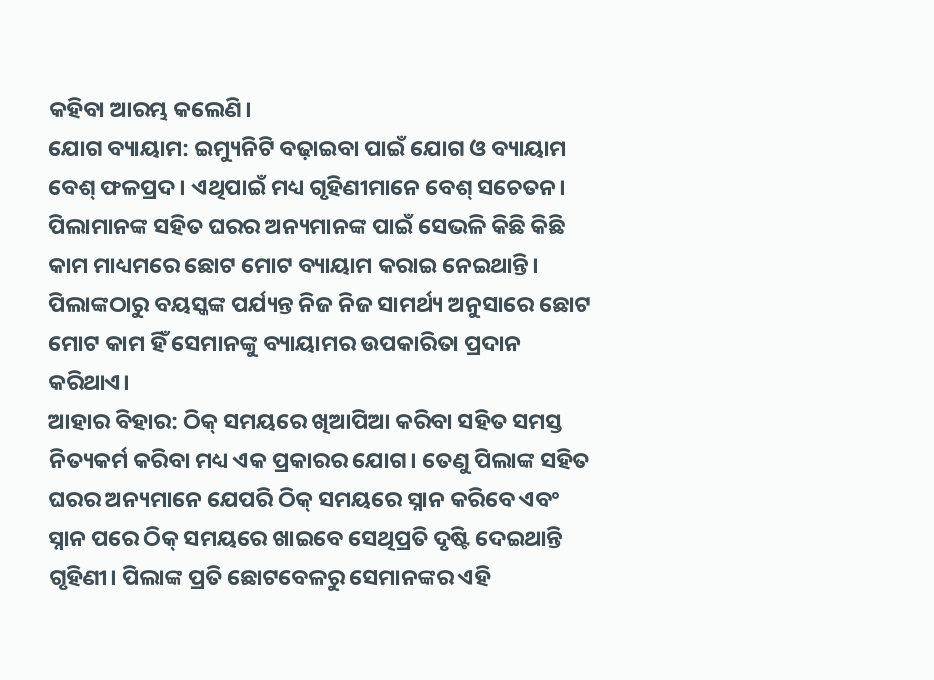କହିବା ଆରମ୍ଭ କଲେଣି।
ଯୋଗ ବ୍ୟାୟାମ: ଇମ୍ୟୁନିଟି ବଢ଼ାଇବା ପାଇଁ ଯୋଗ ଓ ବ୍ୟାୟାମ ବେଶ୍‌ ଫଳପ୍ରଦ। ଏଥିପାଇଁ ମଧ୍ୟ ଗୃହିଣୀମାନେ ବେଶ୍‌ ସଚେତନ। ପିଲାମାନଙ୍କ ସହିତ ଘରର ଅନ୍ୟମାନଙ୍କ ପାଇଁ ସେଭଳି କିଛି କିଛି କାମ ମାଧ୍ୟମରେ ଛୋଟ ମୋଟ ବ୍ୟାୟାମ କରାଇ ନେଇଥାନ୍ତି। ପିଲାଙ୍କଠାରୁ ବୟସ୍କଙ୍କ ପର୍ଯ୍ୟନ୍ତ ନିଜ ନିଜ ସାମର୍ଥ୍ୟ ଅନୁସାରେ ଛୋଟ ମୋଟ କାମ ହିଁ ସେମାନଙ୍କୁ ବ୍ୟାୟାମର ଉପକାରିତା ପ୍ରଦାନ କରିଥାଏ।
ଆହାର ବିହାର: ଠିକ୍‌ ସମୟରେ ଖିଆପିଆ କରିବା ସହିତ ସମସ୍ତ ନିତ୍ୟକର୍ମ କରିବା ମଧ୍ୟ ଏକ ପ୍ରକାରର ଯୋଗ। ତେଣୁ ପିଲାଙ୍କ ସହିତ ଘରର ଅନ୍ୟମାନେ ଯେପରି ଠିକ୍‌ ସମୟରେ ସ୍ନାନ କରିବେ ଏବଂ ସ୍ନାନ ପରେ ଠିକ୍‌ ସମୟରେ ଖାଇବେ ସେଥିପ୍ରତି ଦୃଷ୍ଟି ଦେଇଥାନ୍ତି ଗୃହିଣୀ। ପିଲାଙ୍କ ପ୍ରତି ଛୋଟବେଳରୁ ସେମାନଙ୍କର ଏହି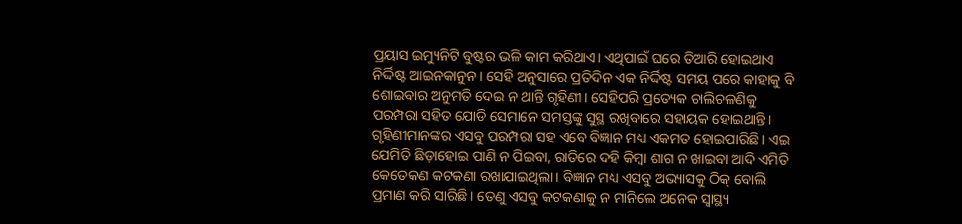ପ୍ରୟାସ ଇମ୍ୟୁନିଟି ବୁଷ୍ଟର ଭଳି କାମ କରିଥାଏ। ଏଥିପାଇଁ ଘରେ ତିଆରି ହୋଇଥାଏ ନିର୍ଦ୍ଦିଷ୍ଟ ଆଇନକାନୁନ। ସେହି ଅନୁସାରେ ପ୍ରତିଦିନ ଏକ ନିର୍ଦ୍ଦିଷ୍ଟ ସମୟ ପରେ କାହାକୁ ବି ଶୋଇବାର ଅନୁମତି ଦେଇ ନ ଥାନ୍ତି ଗୃହିଣୀ। ସେହିପରି ପ୍ରତ୍ୟେକ ଚାଲିଚଳଣିକୁ ପରମ୍ପରା ସହିତ ଯୋଡି ସେମାନେ ସମସ୍ତଙ୍କୁ ସୁସ୍ଥ ରଖିବାରେ ସହାୟକ ହୋଇଥାନ୍ତି। ଗୃହିଣୀମାନଙ୍କର ଏସବୁ ପରମ୍ପରା ସହ ଏବେ ବିଜ୍ଞାନ ମଧ୍ୟ ଏକମତ ହୋଇପାରିଛି। ଏଇ ଯେମିତି ଛିଡ଼ାହୋଇ ପାଣି ନ ପିଇବା, ରାତିରେ ଦହି କିମ୍ବା ଶାଗ ନ ଖାଇବା ଆଦି ଏମିତି କେତେକଣ କଟକଣା ରଖାଯାଇଥିଲା। ବିଜ୍ଞାନ ମଧ୍ୟ ଏସବୁ ଅଭ୍ୟାସକୁ ଠିକ୍‌ ବୋଲି ପ୍ରମାଣ କରି ସାରିଛି। ତେଣୁ ଏସବୁ କଟକଣାକୁ ନ ମାନିଲେ ଅନେକ ସ୍ବାସ୍ଥ୍ୟ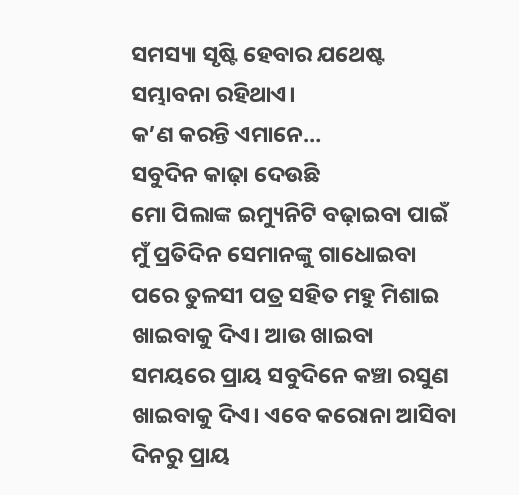ସମସ୍ୟା ସୃଷ୍ଟି ହେବାର ଯଥେଷ୍ଟ ସମ୍ଭାବନା ରହିଥାଏ।
କ’ଣ କରନ୍ତି ଏମାନେ…
ସବୁଦିନ କାଢ଼ା ଦେଉଛି
ମୋ ପିଲାଙ୍କ ଇମ୍ୟୁନିଟି ବଢ଼ାଇବା ପାଇଁ ମୁଁ ପ୍ରତିଦିନ ସେମାନଙ୍କୁ ଗାଧୋଇବା ପରେ ତୁଳସୀ ପତ୍ର ସହିତ ମହୁ ମିଶାଇ ଖାଇବାକୁ ଦିଏ। ଆଉ ଖାଇବା ସମୟରେ ପ୍ରାୟ ସବୁଦିନେ କଞ୍ଚା ରସୁଣ ଖାଇବାକୁ ଦିଏ। ଏବେ କରୋନା ଆସିବା ଦିନରୁ ପ୍ରାୟ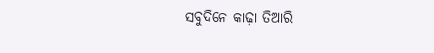ସବୁଦିନେ କାଢ଼ା ତିଆରି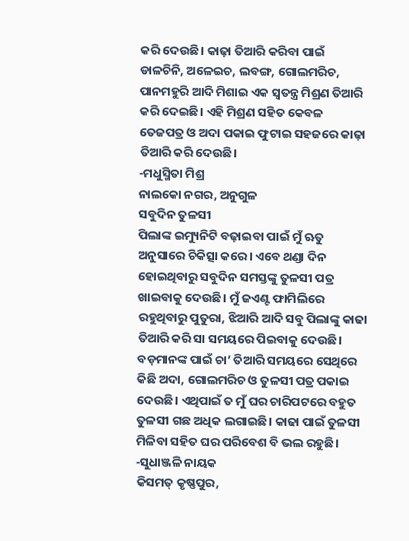କରି ଦେଉଛି। କାଢ଼ା ତିଆରି କରିବା ପାଇଁ ଡାଳଚିନି, ଅଳେଇଚ, ଲବଙ୍ଗ, ଗୋଲମରିଚ, ପାନମହୁରି ଆଦି ମିଶାଇ ଏକ ସ୍ବତନ୍ତ୍ର ମିଶ୍ରଣ ତିଆରି କରି ଦେଇଛି। ଏହି ମିଶ୍ରଣ ସହିତ କେବଳ ତେଜପତ୍ର ଓ ଅଦା ପକାଇ ଫୁଟାଇ ସହଜରେ କାଢ଼ା ତିଆରି କରି ଦେଉଛି।
-ମଧୁସ୍ମିତା ମିଶ୍ର
ନାଲକୋ ନଗର, ଅନୁଗୁଳ
ସବୁଦିନ ତୁଳସୀ
ପିଲାଙ୍କ ଇମ୍ୟୁନିଟି ବଢ଼ାଇବା ପାଇଁ ମୁଁ ଋତୁ ଅନୁସାରେ ଚିକିତ୍ସା କରେ। ଏବେ ଥଣ୍ଡା ଦିନ ହୋଇଥିବାରୁ ସବୁଦିନ ସମସ୍ତଙ୍କୁ ତୁଳସୀ ପତ୍ର ଖାଇବାକୁ ଦେଉଛି। ମୁଁ ଜଏଣ୍ଟ ଫାମିଲିରେ ରହୁଥିବାରୁ ପୁତୁରା, ଝିଆରି ଆଦି ସବୁ ପିଲାଙ୍କୁ କାଢା ତିଆରି କରି ସା ସମୟରେ ପିଇବାକୁ ଦେଉଛି। ବଡ଼ମାନଙ୍କ ପାଇଁ ଚା’ ତିଆରି ସମୟରେ ସେଥିରେ କିଛି ଅଦା, ଗୋଲମରିଚ ଓ ତୁଳସୀ ପତ୍ର ପକାଇ ଦେଉଛି। ଏଥିପାଇଁ ତ ମୁଁ ଘର ଚାରିପଟରେ ବହୁତ ତୁଳସୀ ଗଛ ଅଧିକ ଲଗାଇଛି। କାଢା ପାଇଁ ତୁଳସୀ ମିଳିବା ସହିତ ଘର ପରିବେଶ ବି ଭଲ ରହୁଛି।
-ସୁଧାଞ୍ଜଳି ନାୟକ
କିସମତ୍‌ କୃଷ୍ଣପୁର,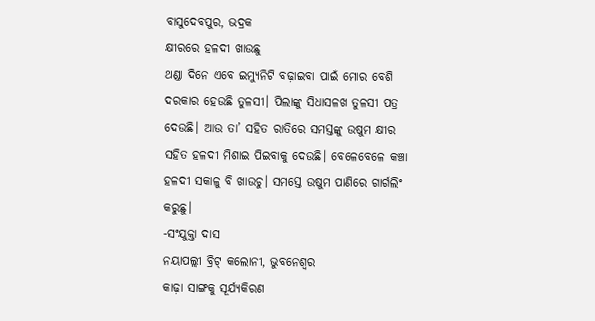ବାସୁଦେବପୁର, ଭଦ୍ରକ
କ୍ଷୀରରେ ହଳଦୀ ଖାଉଛୁ
ଥଣ୍ଡା ଦିନେ ଏବେ ଇମ୍ୟୁନିଟି ବଢ଼ାଇବା ପାଇଁ ମୋର ବେଶି ଦରକାର ହେଉଛି ତୁଳସୀ। ପିଲାଙ୍କୁ ସିଧାସଳଖ ତୁଳସୀ ପତ୍ର ଦେଉଛି। ଆଉ ତା’ ସହିତ ରାତିରେ ସମସ୍ତଙ୍କୁ ଉଷୁମ କ୍ଷୀର ସହିତ ହଳଦୀ ମିଶାଇ ପିଇବାକୁ ଦେଉଛି। ବେଳେବେଳେ କଞ୍ଚା ହଳଦୀ ସକାଳୁ ବି ଖାଉଚୁ। ସମସ୍ତେ ଉଷୁମ ପାଣିରେ ଗାର୍ଗଲିଂ କରୁଛୁ।
-ସଂଯୁକ୍ତା ଦାସ
ନୟାପଲ୍ଲୀ ବ୍ରିଟ୍‌ କଲୋନୀ, ଭୁବନେଶ୍ୱର
କାଢ଼ା ସାଙ୍ଗକୁ ସୂର୍ଯ୍ୟକିରଣ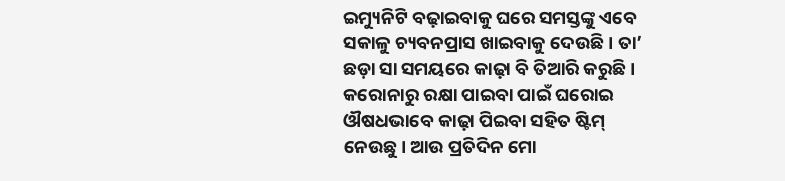ଇମ୍ୟୁନିଟି ବଢ଼ାଇବାକୁ ଘରେ ସମସ୍ତଙ୍କୁ ଏବେ ସକାଳୁ ଚ୍ୟବନପ୍ରାସ ଖାଇବାକୁ ଦେଉଛି। ତା’ ଛଡ଼ା ସା ସମୟରେ କାଢ଼ା ବି ତିଆରି କରୁଛି। କରୋନାରୁ ରକ୍ଷା ପାଇବା ପାଇଁ ଘରୋଇ ଔଷଧଭାବେ କାଢ଼ା ପିଇବା ସହିତ ଷ୍ଟିମ୍‌ ନେଉଛୁ। ଆଉ ପ୍ରତିଦିନ ମୋ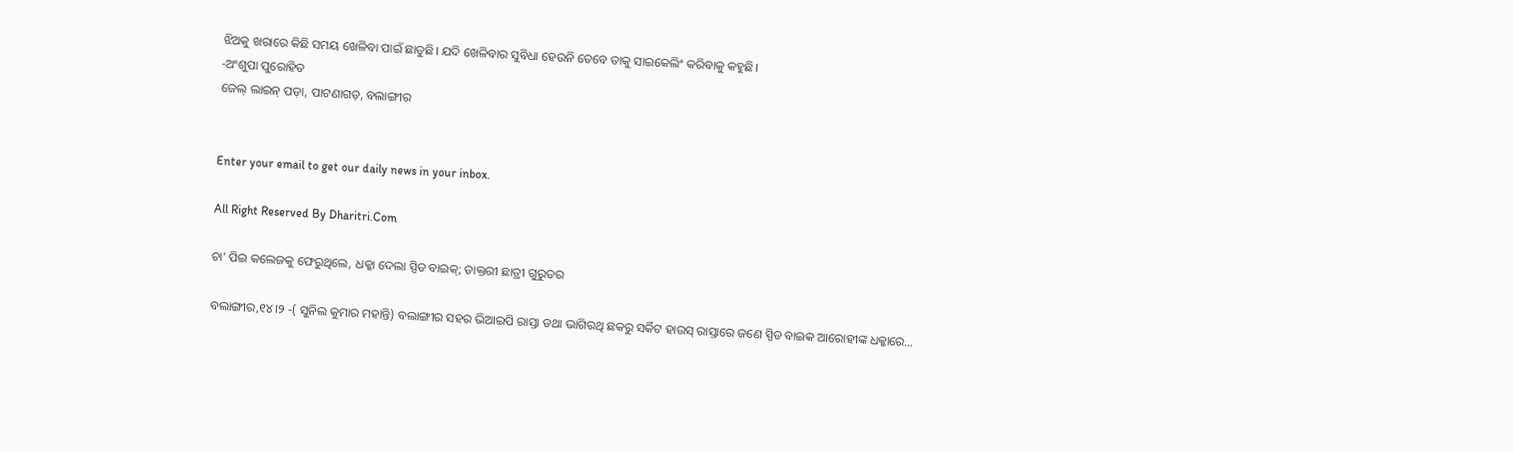ଝିଅକୁ ଖରାରେ କିଛି ସମୟ ଖେଳିବା ପାଇଁ ଛାଡୁଛି। ଯଦି ଖେଳିବାର ସୁବିଧା ହେଉନି ତେବେ ତାକୁ ସାଇକେଲିଂ କରିବାକୁ କହୁଛି।
-ଅଂଶୁପା ପୁରୋହିତ
ଜେଲ୍‌ ଲାଇନ୍‌ ପଡ଼ା, ପାଟଣାଗଡ଼, ବଲାଙ୍ଗୀର


Enter your email to get our daily news in your inbox.

All Right Reserved By Dharitri.Com

ଚା’ ପିଇ କଲେଜକୁ ଫେରୁଥିଲେ, ଧକ୍କା ଦେଲା ସ୍ପିଡ ବାଇକ୍‌; ଡାକ୍ତରୀ ଛାତ୍ରୀ ଗୁରୁତର

ବଲାଙ୍ଗୀର,୧୪।୨ -( ସୁନିଲ କୁମାର ମହାନ୍ତି) ବଲାଙ୍ଗୀର ସହର ଭିଆଇପି ରାସ୍ତା ତଥା ଭାଗିରଥି ଛକରୁ ସର୍କିଟ ହାଉସ୍ ରାସ୍ତାରେ ଜଣେ ସ୍ପିଡ ବାଇକ ଆରୋହୀଙ୍କ ଧକ୍କାରେ…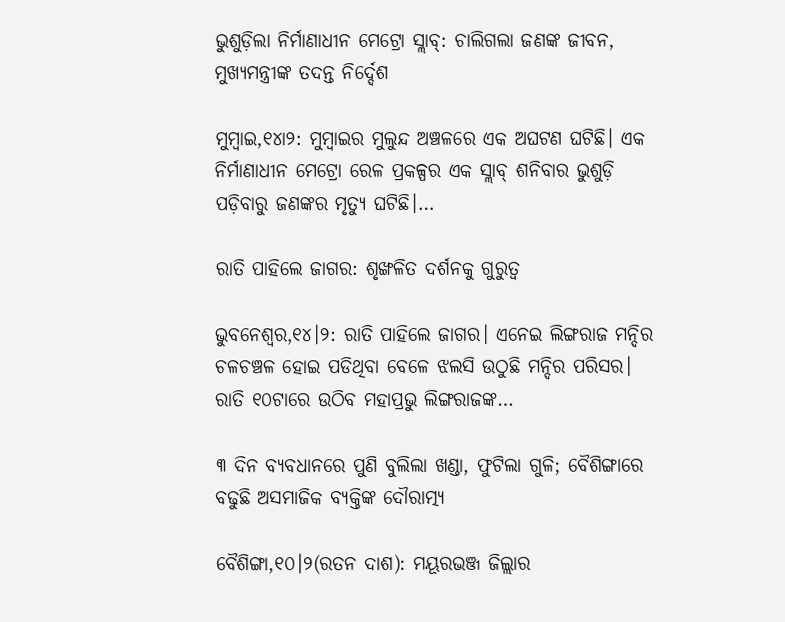ଭୁଶୁଡ଼ିଲା ନିର୍ମାଣାଧୀନ ମେଟ୍ରୋ ସ୍ଲାବ୍‌: ଚାଲିଗଲା ଜଣଙ୍କ ଜୀବନ, ମୁଖ୍ୟମନ୍ତ୍ରୀଙ୍କ ତଦନ୍ତ ନିର୍ଦ୍ଦେଶ

ମୁମ୍ବାଇ,୧୪ା୨: ମୁମ୍ବାଇର ମୁଲୁନ୍ଦ ଅଞ୍ଚଳରେ ଏକ ଅଘଟଣ ଘଟିଛି। ଏକ ନିର୍ମାଣାଧୀନ ମେଟ୍ରୋ ରେଳ ପ୍ରକଳ୍ପର ଏକ ସ୍ଲାବ୍‌ ଶନିବାର ଭୁଶୁଡ଼ି ପଡ଼ିବାରୁ ଜଣଙ୍କର ମୃତ୍ୟୁ ଘଟିଛି।…

ରାତି ପାହିଲେ ଜାଗର: ଶୃଙ୍ଖଳିତ ଦର୍ଶନକୁ ଗୁରୁତ୍ୱ

ଭୁବନେଶ୍ୱର,୧୪।୨: ରାତି ପାହିଲେ ଜାଗର। ଏନେଇ ଲିଙ୍ଗରାଜ ମନ୍ଦିର ଚଳଚଞ୍ଚଳ ହୋଇ ପଡିଥିବା ବେଳେ ଝଲସି ଉଠୁଛି ମନ୍ଦିର ପରିସର। ରାତି ୧୦ଟାରେ ଉଠିବ ମହାପ୍ରଭୁ ଲିଙ୍ଗରାଜଙ୍କ…

୩ ଦିନ ବ୍ୟବଧାନରେ ପୁଣି ବୁଲିଲା ଖଣ୍ଡା, ଫୁଟିଲା ଗୁଳି; ବୈଶିଙ୍ଗାରେ ବଢୁଛି ଅସମାଜିକ ବ୍ୟକ୍ତିଙ୍କ ଦୌରାତ୍ମ୍ୟ

ବୈଶିଙ୍ଗା,୧୦।୨(ରତନ ଦାଶ): ମୟୂରଭଞ୍ଜ ଜିଲ୍ଲାର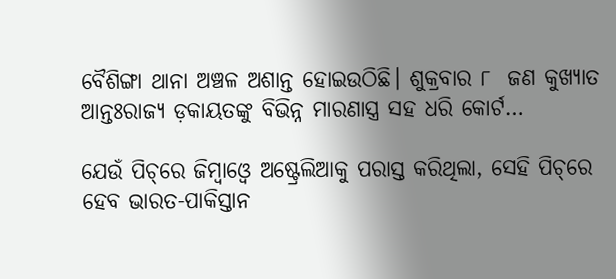ବୈଶିଙ୍ଗା ଥାନା ଅଞ୍ଚଳ ଅଶାନ୍ତ ହୋଇଉଠିଛି। ଶୁକ୍ରବାର ୮  ଜଣ କୁଖ୍ୟାତ ଆନ୍ତଃରାଜ୍ୟ ଡ଼କାୟତଙ୍କୁ ବିଭିନ୍ନ ମାରଣାସ୍ତ୍ର ସହ ଧରି କୋର୍ଟ…

ଯେଉଁ ପିଚ୍‌ରେ ଜିମ୍ବାଓ୍ବେ ଅଷ୍ଟ୍ରେଲିଆକୁ ପରାସ୍ତ କରିଥିଲା, ସେହି ପିଚ୍‌ରେ ହେବ ଭାରତ-ପାକିସ୍ତାନ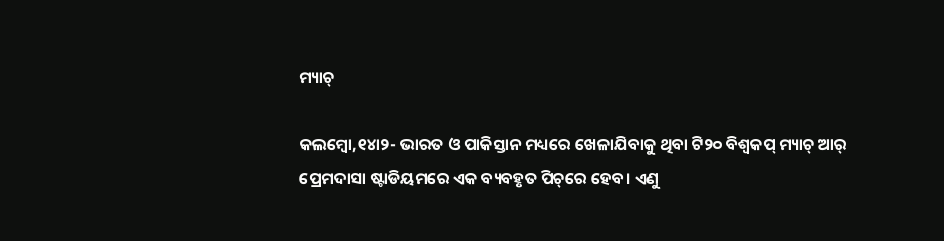ମ୍ୟାଚ୍‌

କଲମ୍ବୋ,୧୪ା୨- ଭାରତ ଓ ପାକିସ୍ତାନ ମଧ୍ୟରେ ଖେଳାଯିବାକୁ ଥିବା ଟି୨୦ ବିଶ୍ୱକପ୍‌ ମ୍ୟାଚ୍‌ ଆର୍‌ ପ୍ରେମଦାସା ଷ୍ଟାଡିୟମରେ ଏକ ବ୍ୟବହୃତ ପିଚ୍‌ରେ ହେବ। ଏଣୁ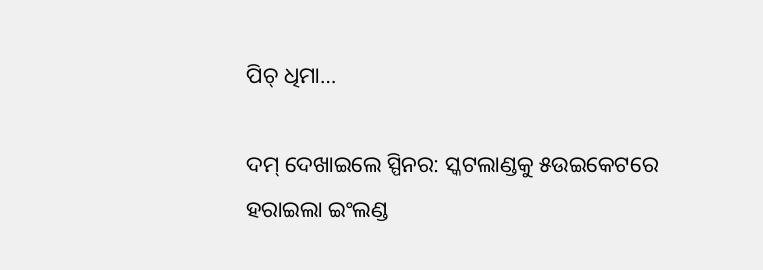ପିଚ୍‌ ଧିମା…

ଦମ୍‌ ଦେଖାଇଲେ ସ୍ପିନର: ସ୍କଟଲାଣ୍ଡକୁ ୫ଉଇକେଟରେ ହରାଇଲା ଇଂଲଣ୍ଡ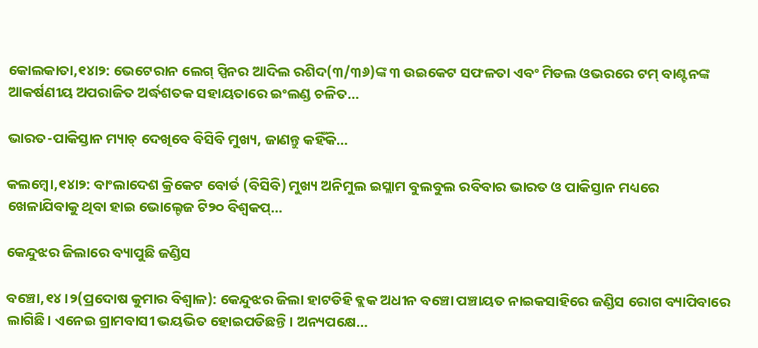କୋଲକାତା,୧୪ା୨: ଭେଟେରାନ ଲେଗ୍‌ ସ୍ପିନର ଆଦିଲ ରଶିଦ(୩/୩୬)ଙ୍କ ୩ ଉଇକେଟ ସଫଳତା ଏବଂ ମିଡଲ ଓଭରରେ ଟମ୍‌ ବାଣ୍ଟନଙ୍କ ଆକର୍ଷଣୀୟ ଅପରାଜିତ ଅର୍ଦ୍ଧଶତକ ସହାୟତାରେ ଇଂଲଣ୍ଡ ଚଳିତ…

ଭାରତ-ପାକିସ୍ତାନ ମ୍ୟାଚ୍‌ ଦେଖିବେ ବିସିବି ମୁଖ୍ୟ, ଜାଣନ୍ତୁ କହିଁକି…

କଲମ୍ବୋ,୧୪ା୨: ବାଂଲାଦେଶ କ୍ରିକେଟ ବୋର୍ଡ (ବିସିବି) ମୁଖ୍ୟ ଅନିମୁଲ ଇସ୍ଲାମ ବୁଲବୁଲ ରବିବାର ଭାରତ ଓ ପାକିସ୍ତାନ ମଧ୍ୟରେ ଖେଳାଯିବାକୁ ଥିବା ହାଇ ଭୋଲ୍ଟେଜ ଟି୨୦ ବିଶ୍ୱକପ୍‌…

କେନ୍ଦୁଝର ଜିଲାରେ ବ୍ୟାପୁଛି ଜଣ୍ଡିସ

ବଞ୍ଚୋ,୧୪।୨(ପ୍ରଦୋଷ କୁମାର ବିଶ୍ୱାଳ): କେନ୍ଦୁଝର ଜିଲା ହାଟଡିହି ବ୍ଲକ ଅଧୀନ ବଞ୍ଚୋ ପଞ୍ଚାୟତ ନାଇକସାହିରେ ଜଣ୍ଡିସ ରୋଗ ବ୍ୟାପିବାରେ ଲାଗିଛି। ଏନେଇ ଗ୍ରାମବାସୀ ଭୟଭିତ ହୋଇପଡିଛନ୍ତି। ଅନ୍ୟପକ୍ଷେ…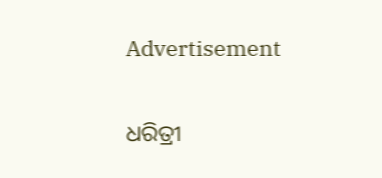Advertisement

ଧରିତ୍ରୀ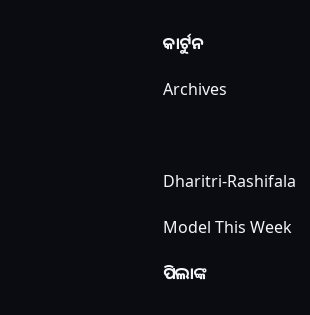କାର୍ଟୁନ

Archives



Dharitri-Rashifala

Model This Week

ପିଲାଙ୍କ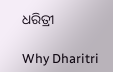ଧରିତ୍ରୀ

Why Dharitri